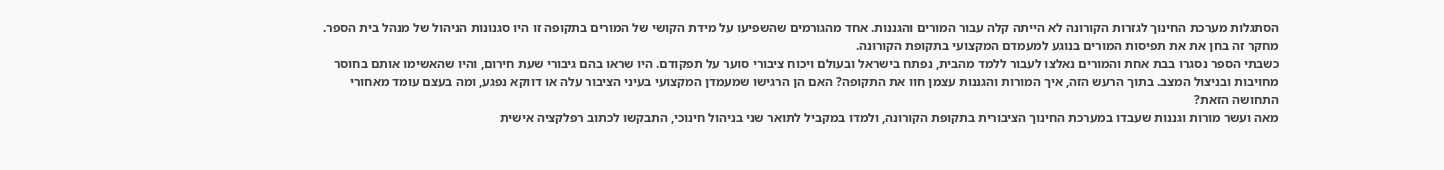הסתגלות מערכת החינוך לגזרות הקורונה לא הייתה קלה עבור המורים והגננות. אחד מהגורמים שהשפיעו על מידת הקושי של המורים בתקופה זו היו סגנונות הניהול של מנהל בית הספר. מחקר זה בחן את את תפיסות המורים בנוגע למעמדם המקצועי בתקופת הקורונה.
כשבתי הספר נסגרו בבת אחת והמורים נאלצו לעבור ללמד מהבית, נפתח בישראל ובעולם ויכוח ציבורי סוער על תפקודם. היו שראו בהם גיבורי שעת חירום, והיו שהאשימו אותם בחוסר מחויבות ובניצול המצב. בתוך הרעש הזה, איך המורות והגננות עצמן חוו את התקופה? האם הן הרגישו שמעמדן המקצועי בעיני הציבור עלה או דווקא נפגע, ומה בעצם עומד מאחורי התחושה הזאת?
מאה ועשר מורות וגננות שעבדו במערכת החינוך הציבורית בתקופת הקורונה, ולמדו במקביל לתואר שני בניהול חינוכי, התבקשו לכתוב רפלקציה אישית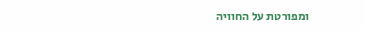ומפורטת על החוויה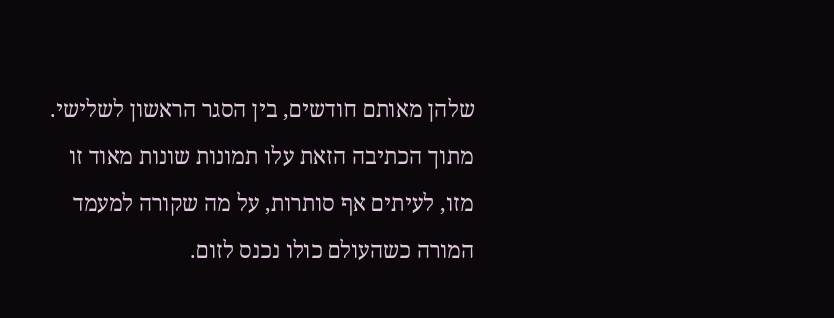שלהן מאותם חודשים, בין הסגר הראשון לשלישי. מתוך הכתיבה הזאת עלו תמונות שונות מאוד זו מזו, לעיתים אף סותרות, על מה שקורה למעמד המורה כשהעולם כולו נכנס לזום.